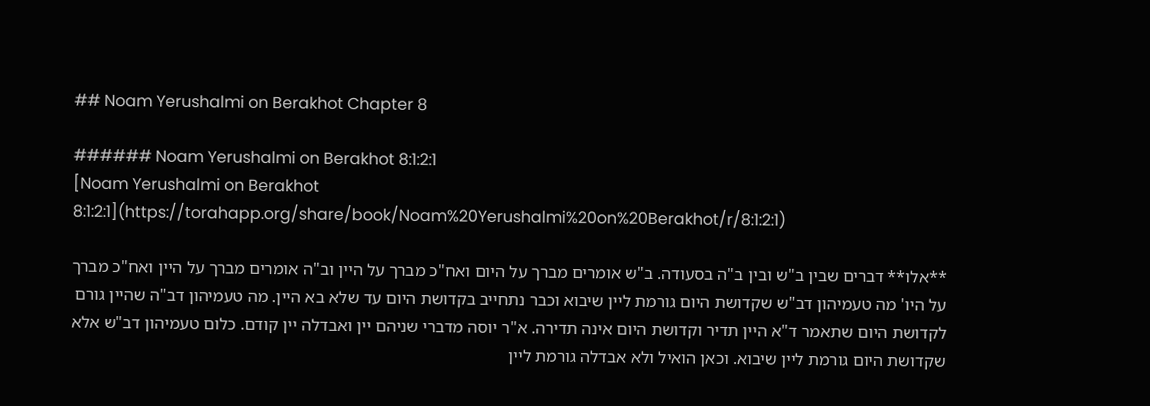## Noam Yerushalmi on Berakhot Chapter 8

###### Noam Yerushalmi on Berakhot 8:1:2:1
[Noam Yerushalmi on Berakhot 8:1:2:1](https://torahapp.org/share/book/Noam%20Yerushalmi%20on%20Berakhot/r/8:1:2:1)

**אלו** דברים שבין ב"ש ובין ב"ה בסעודה. ב"ש אומרים מברך על היום ואח"כ מברך על היין וב"ה אומרים מברך על היין ואח"כ מברך על היו' מה טעמיהון דב"ש שקדושת היום גורמת ליין שיבוא וכבר נתחייב בקדושת היום עד שלא בא היין. מה טעמיהון דב"ה שהיין גורם לקדושת היום שתאמר ד"א היין תדיר וקדושת היום אינה תדירה. א"ר יוסה מדברי שניהם יין ואבדלה יין קודם. כלום טעמיהון דב"ש אלא שקדושת היום גורמת ליין שיבוא. וכאן הואיל ולא אבדלה גורמת ליין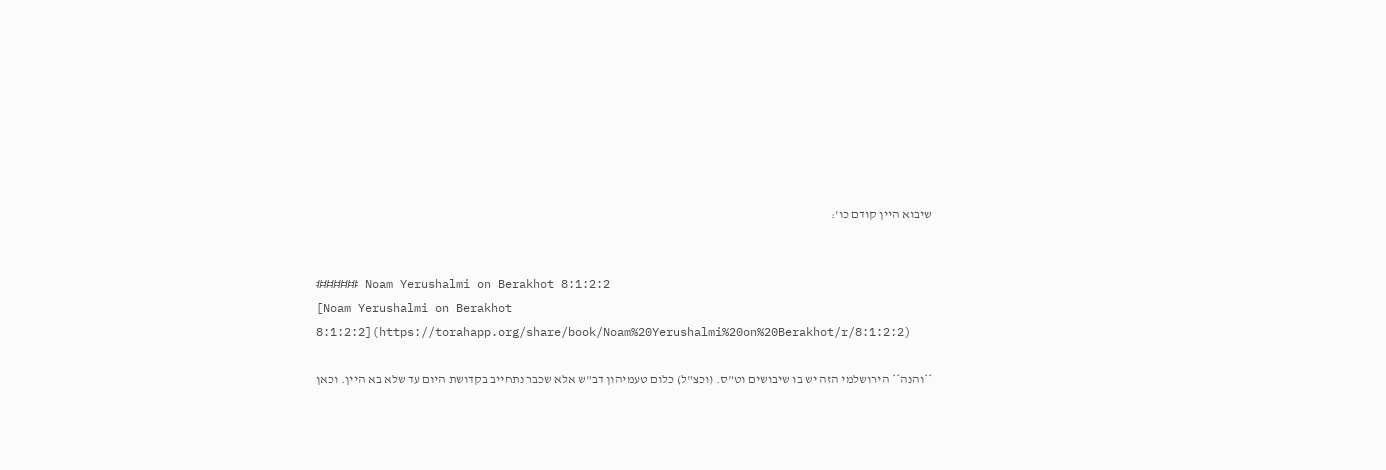שיבוא היין קודם כו':


###### Noam Yerushalmi on Berakhot 8:1:2:2
[Noam Yerushalmi on Berakhot 8:1:2:2](https://torahapp.org/share/book/Noam%20Yerushalmi%20on%20Berakhot/r/8:1:2:2)

**והנה** הירושלמי הזה יש בו שיבושים וט"ס. (וכצ"ל) כלום טעמיהון דב"ש אלא שכבר נתחייב בקדושת היום עד שלא בא היין. וכאן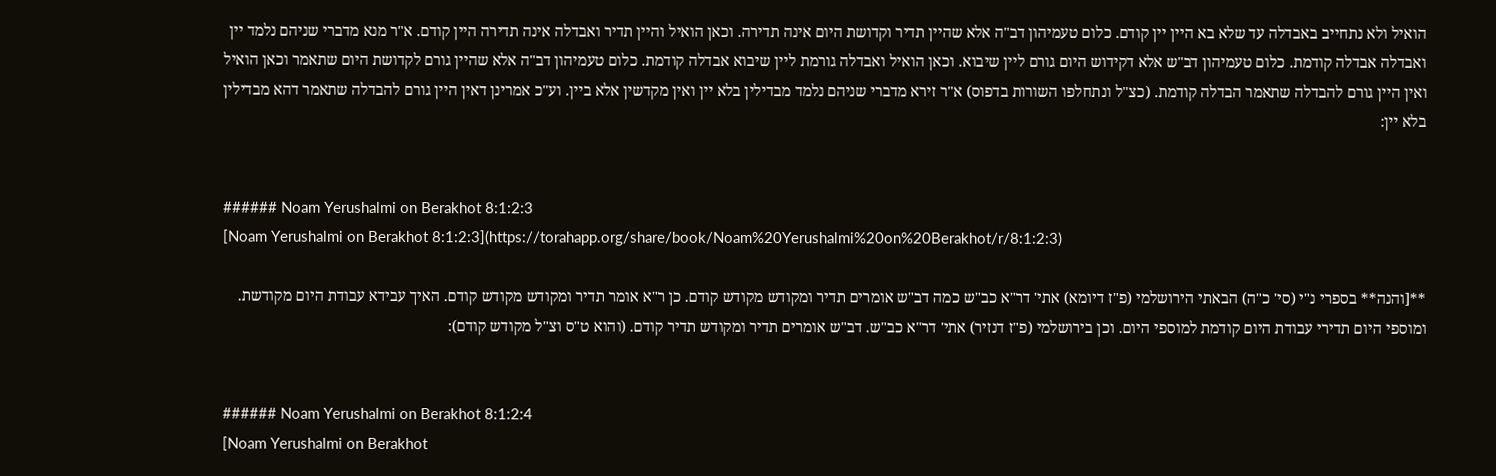הואיל ולא נתחייב באבדלה עד שלא בא היין יין קודם. כלום טעמיהון דב"ה אלא שהיין תדיר וקדושת היום אינה תדירה. וכאן הואיל והיין תדיר ואבדלה אינה תדירה היין קודם. א"ר מנא מדברי שניהם נלמד יין ואבדלה אבדלה קודמת. כלום טעמיהון דב"ש אלא דקידוש היום גורם ליין שיבוא. וכאן הואיל ואבדלה גורמת ליין שיבוא אבדלה קודמת. כלום טעמיהון דב"ה אלא שהיין גורם לקדושת היום שתאמר וכאן הואיל ואין היין גורם להבדלה שתאמר הבדלה קודמת. (כצ"ל ונתחלפו השורות בדפוס) א"ר זירא מדברי שניהם נלמד מבדילין בלא יין ואין מקדשין אלא ביין. וע"כ אמרינן דאין היין גורם להבדלה שתאמר דהא מבדילין בלא יין:


###### Noam Yerushalmi on Berakhot 8:1:2:3
[Noam Yerushalmi on Berakhot 8:1:2:3](https://torahapp.org/share/book/Noam%20Yerushalmi%20on%20Berakhot/r/8:1:2:3)

**[והנה** בספרי נ"י (סי' כ"ה) הבאתי הירושלמי (פ"ז דיומא) אתי' דר"א כב"ש כמה דב"ש אומרים תדיר ומקודש מקודש קודם. כן ר"א אומר תדיר ומקודש מקודש קודם. האיך עבידא עבודת היום מקודשת. ומוספי היום תדירי עבודת היום קודמת למוספי היום. וכן בירושלמי (פ"ז דנזיר) אתי' דר"א כב"ש. דב"ש אומרים תדיר ומקודש תדיר קודם. (והוא ט"ס וצ"ל מקודש קודם):


###### Noam Yerushalmi on Berakhot 8:1:2:4
[Noam Yerushalmi on Berakhot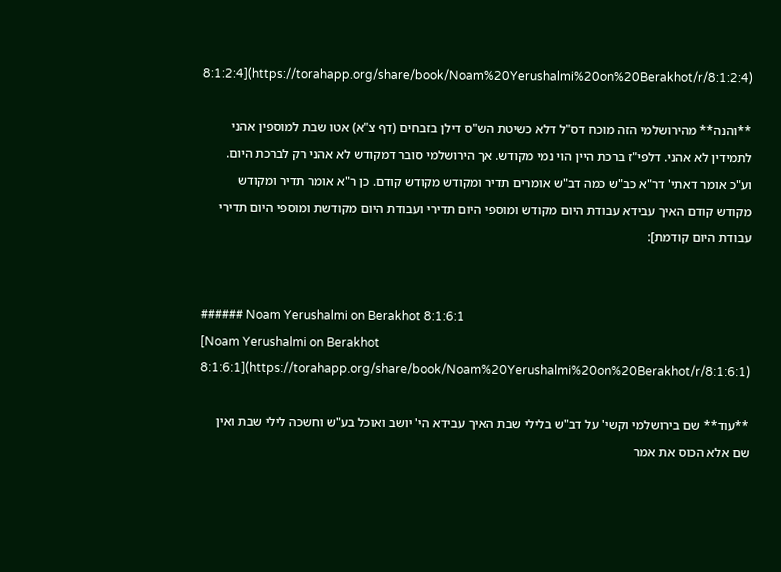8:1:2:4](https://torahapp.org/share/book/Noam%20Yerushalmi%20on%20Berakhot/r/8:1:2:4)

**והנה** מהירושלמי הזה מוכח דס"ל דלא כשיטת הש"ס דילן בזבחים (דף צ"א) אטו שבת למוספין אהני לתמידין לא אהני. דלפי"ז ברכת היין הוי נמי מקודש. אך הירושלמי סובר דמקודש לא אהני רק לברכת היום. וע"כ אומר דאתי' דר"א כב"ש כמה דב"ש אומרים תדיר ומקודש מקודש קודם. כן ר"א אומר תדיר ומקודש מקודש קודם האיך עבידא עבודת היום מקודש ומוספי היום תדירי ועבודת היום מקודשת ומוספי היום תדירי עבודת היום קודמת]:


###### Noam Yerushalmi on Berakhot 8:1:6:1
[Noam Yerushalmi on Berakhot 8:1:6:1](https://torahapp.org/share/book/Noam%20Yerushalmi%20on%20Berakhot/r/8:1:6:1)

**עוד** שם בירושלמי וקשי' על דב"ש בלילי שבת האיך עבידא הי' יושב ואוכל בע"ש וחשכה לילי שבת ואין שם אלא הכוס את אמר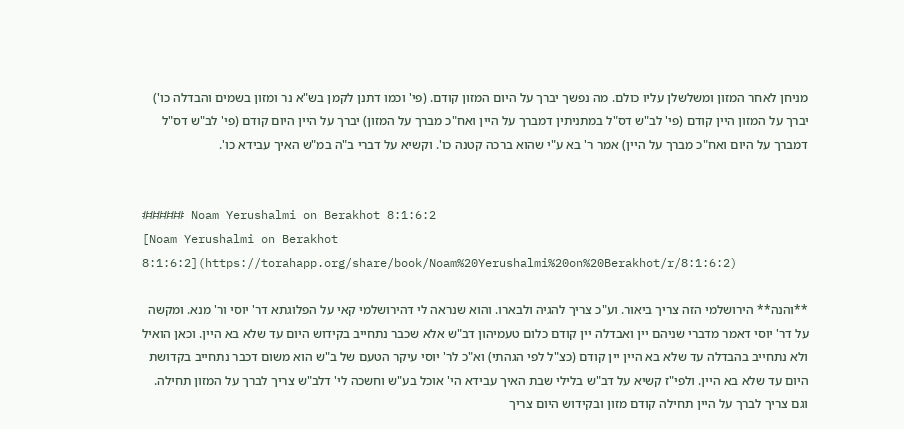מניחן לאחר המזון ומשלשלן עליו כולם. מה נפשך יברך על היום המזון קודם. (פי' וכמו דתנן לקמן בש"א נר ומזון בשמים והבדלה כו') יברך על המזון היין קודם (פי' לב"ש דס"ל במתניתין דמברך על היין ואח"כ מברך על המזון) יברך על היין היום קודם (פי' לב"ש דס"ל דמברך על היום ואח"כ מברך על היין) אמר ר' בא ע"י שהוא ברכה קטנה כו'. וקשיא על דברי ב"ה במ"ש האיך עבידא כו'.


###### Noam Yerushalmi on Berakhot 8:1:6:2
[Noam Yerushalmi on Berakhot 8:1:6:2](https://torahapp.org/share/book/Noam%20Yerushalmi%20on%20Berakhot/r/8:1:6:2)

**והנה** הירושלמי הזה צריך ביאור. וע"כ צריך להגיה ולבארו. והוא שנראה לי דהירושלמי קאי על הפלוגתא דר' יוסי ור' מנא. ומקשה על דר' יוסי דאמר מדברי שניהם יין ואבדלה יין קודם כלום טעמיהון דב"ש אלא שכבר נתחייב בקידוש היום עד שלא בא היין. וכאן הואיל ולא נתחייב בהבדלה עד שלא בא היין יין קודם (כצ"ל לפי הגהתי) וא"כ לר' יוסי עיקר הטעם של ב"ש הוא משום דכבר נתחייב בקדושת היום עד שלא בא היין. ולפי"ז קשיא על דב"ש בלילי שבת האיך עבידא הי' אוכל בע"ש וחשכה לי' דלב"ש צריך לברך על המזון תחילה. וגם צריך לברך על היין תחילה קודם מזון ובקידוש היום צריך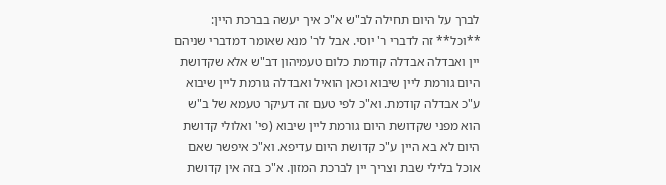לברך על היום תחילה לב"ש א"כ איך יעשה בברכת היין:
**וכל** זה לדברי ר' יוסי. אבל לר' מנא שאומר דמדברי שניהם יין ואבדלה אבדלה קודמת כלום טעמיהון דב"ש אלא שקדושת היום גורמת ליין שיבוא וכאן הואיל ואבדלה גורמת ליין שיבוא ע"כ אבדלה קודמת. וא"כ לפי טעם זה דעיקר טעמא של ב"ש הוא מפני שקדושת היום גורמת ליין שיבוא (פי' ואלולי קדושת היום לא בא היין ע"כ קדושת היום עדיפא. וא"כ איפשר שאם אוכל בלילי שבת וצריך יין לברכת המזון. א"כ בזה אין קדושת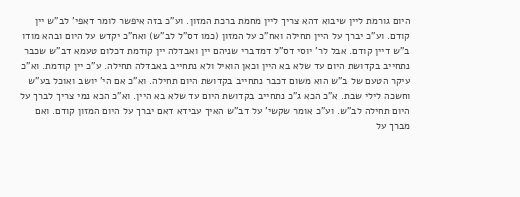היום גורמת ליין שיבוא דהא צריך ליין מחמת ברכת המזון. וע"כ בזה איפשר לומר דאפי' לב"ש יין קודם. וע"כ יברך על היין תחילה ואח"כ על המזון (כמו דס"ל לב"ש) ואח"כ יקדש על היום ובהא מודו ב"ש דיין קודם. אבל לר' יוסי דס"ל דמדברי שניהם יין ואבדלה יין קודמת דכלום טעמא דב"ש שכבר נתחייב בקדושת היום עד שלא בא היין וכאן הואיל ולא נתחייב באבדלה תחילה. ע"כ יין קודמת. וא"כ עיקר הטעם של ב"ש הוא משום דכבר נתחייב בקדושת היום תחילה. וא"כ אם הי' יושב ואוכל בע"ש וחשכה לילי שבת. א"כ הכא ג"כ נתחייב בקדושת היום עד שלא בא היין. וא"כ הכא נמי צריך לברך על היום תחילה לב"ש. וע"כ אומר שקשי' על דב"ש האיך עבידא דאם יברך על היום המזון קודם. ואם מברך על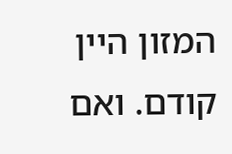המזון היין קודם. ואם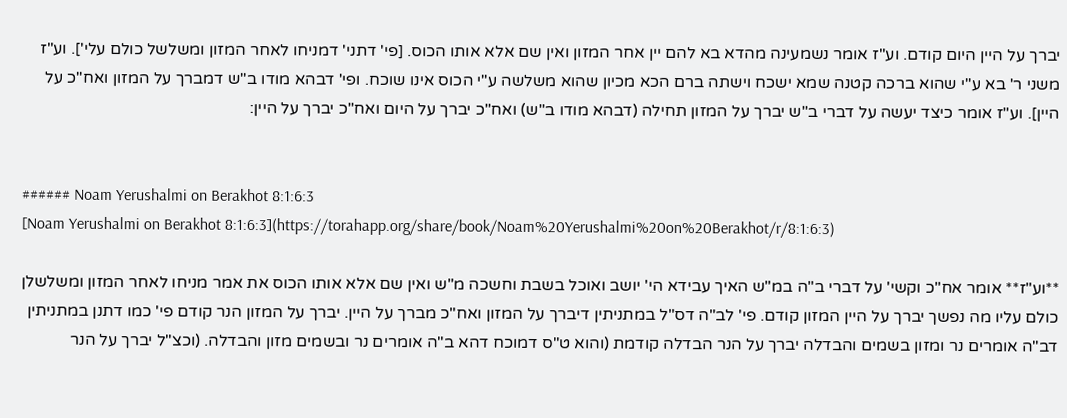יברך על היין היום קודם. וע"ז אומר נשמעינה מהדא בא להם יין אחר המזון ואין שם אלא אותו הכוס. [פי' דתני' דמניחו לאחר המזון ומשלשל כולם עלי']. וע"ז משני ר' בא ע"י שהוא ברכה קטנה שמא ישכח וישתה ברם הכא מכיון שהוא משלשה ע"י הכוס אינו שוכח. ופי' דבהא מודו ב"ש דמברך על המזון ואח"כ על היין]. וע"ז אומר כיצד יעשה על דברי ב"ש יברך על המזון תחילה (דבהא מודו ב"ש) ואח"כ יברך על היום ואח"כ יברך על היין:


###### Noam Yerushalmi on Berakhot 8:1:6:3
[Noam Yerushalmi on Berakhot 8:1:6:3](https://torahapp.org/share/book/Noam%20Yerushalmi%20on%20Berakhot/r/8:1:6:3)

**וע"ז** אומר אח"כ וקשי' על דברי ב"ה במ"ש האיך עבידא הי' יושב ואוכל בשבת וחשכה מ"ש ואין שם אלא אותו הכוס את אמר מניחו לאחר המזון ומשלשלן כולם עליו מה נפשך יברך על היין המזון קודם. פי' לב"ה דס"ל במתניתין דיברך על המזון ואח"כ מברך על היין. יברך על המזון הנר קודם פי' כמו דתנן במתניתין דב"ה אומרים נר ומזון בשמים והבדלה יברך על הנר הבדלה קודמת (והוא ט"ס דמוכח דהא ב"ה אומרים נר ובשמים מזון והבדלה. (וכצ"ל יברך על הנר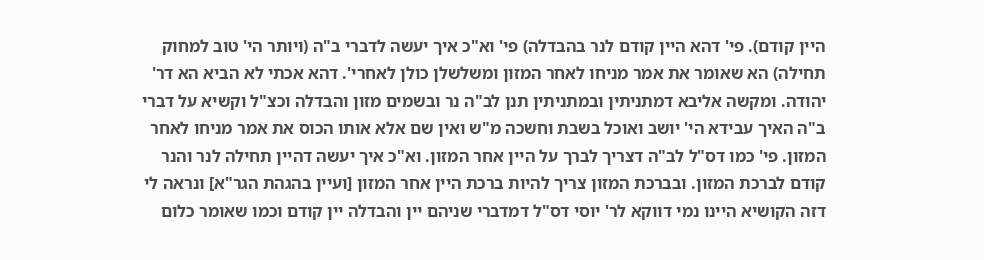היין קודם). פי' דהא היין קודם לנר בהבדלה) פי' וא"כ איך יעשה לדברי ב"ה (ויותר הי' טוב למחוק תחילה) הא שאומר את אמר מניחו לאחר המזון ומשלשלן כולן לאחרי'. דהא אכתי לא הביא הא דר' יהודה. ומקשה אליבא דמתניתין ובמתניתין תנן לב"ה נר ובשמים מזון והבדלה וכצ"ל וקשיא על דברי ב"ה האיך עבידא הי' יושב ואוכל בשבת וחשכה מ"ש ואין שם אלא אותו הכוס את אמר מניחו לאחר המזון. פי' כמו דס"ל לב"ה דצריך לברך על היין אחר המזון. וא"כ איך יעשה דהיין תחילה לנר והנר קודם לברכת המזון. ובברכת המזון צריך להיות ברכת היין אחר המזון [ועיין בהגהת הגר"א] ונראה לי דזה הקושיא היינו נמי דווקא לר' יוסי דס"ל דמדברי שניהם יין והבדלה יין קודם וכמו שאומר כלום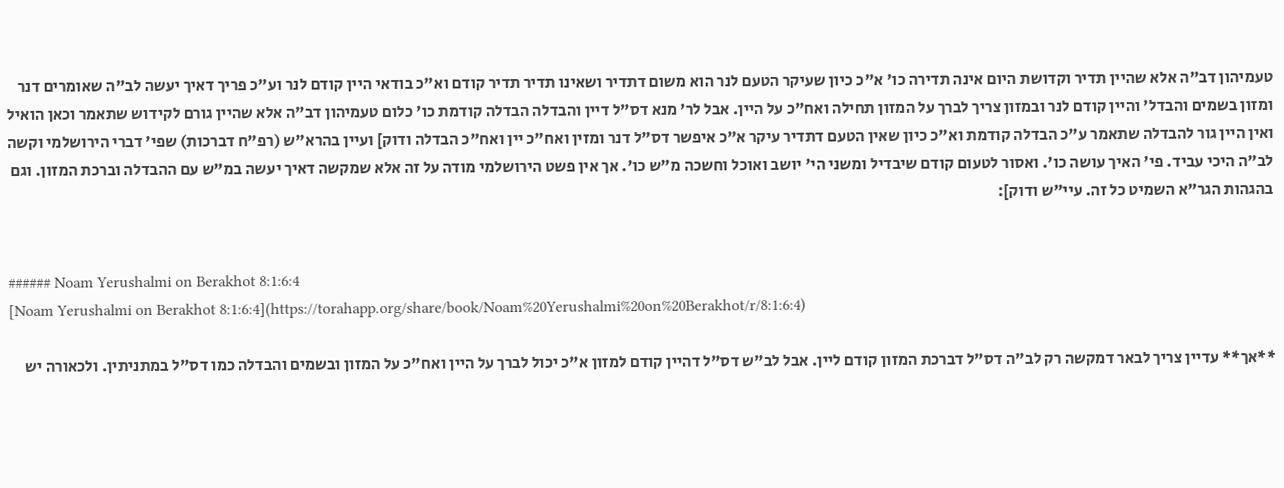טעמיהון דב"ה אלא שהיין תדיר וקדושת היום אינה תדירה כו' א"כ כיון שעיקר הטעם לנר הוא משום דתדיר ושאינו תדיר תדיר קודם וא"כ בודאי היין קודם לנר וע"כ פריך דאיך יעשה לב"ה שאומרים דנר ומזון בשמים והבדל' והיין קודם לנר ובמזון צריך לברך על המזון תחילה ואח"כ על היין. אבל לר' מנא דס"ל דיין והבדלה הבדלה קודמת כו' כלום טעמיהון דב"ה אלא שהיין גורם לקידוש שתאמר וכאן הואיל ואין היין גור להבדלה שתאמר ע"כ הבדלה קודמת וא"כ כיון שאין הטעם דתדיר עיקר א"כ איפשר דס"ל דנר ומזין ואח"כ יין ואח"כ הבדלה ודוק] ועיין בהרא"ש (רפ"ח דברכות) שפי' דברי הירושלמי וקשה לב"ה היכי עביד. פי' האיך עושה כו'. ואסור לטעום קודם שיבדיל ומשני הי' יושב ואוכל וחשכה מ"ש כו'. אך אין פשט הירושלמי מודה על זה אלא שמקשה דאיך יעשה במ"ש עם ההבדלה וברכת המזון. וגם בהגהות הגר"א השמיט כל זה. עיי"ש ודוק]:


###### Noam Yerushalmi on Berakhot 8:1:6:4
[Noam Yerushalmi on Berakhot 8:1:6:4](https://torahapp.org/share/book/Noam%20Yerushalmi%20on%20Berakhot/r/8:1:6:4)

**אך** עדיין צריך לבאר דמקשה רק לב"ה דס"ל דברכת המזון קודם ליין. אבל לב"ש דס"ל דהיין קודם למזון א"כ יכול לברך על היין ואח"כ על המזון ובשמים והבדלה כמו דס"ל במתניתין. ולכאורה יש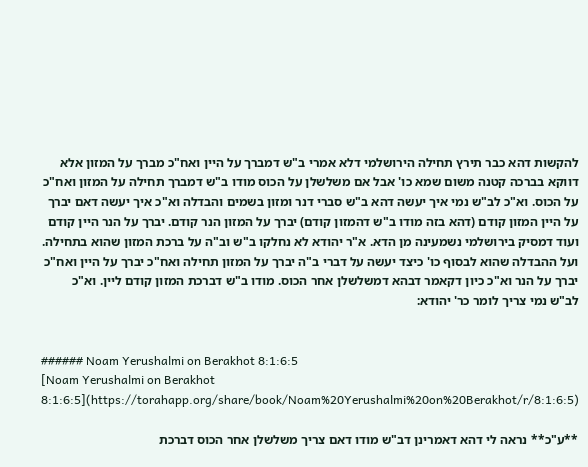להקשות דהא כבר תירץ תחילה הירושלמי דלא אמרי ב"ש דמברך על היין ואח"כ מברך על המזון אלא דווקא בברכה קטנה משום שמא כו' אבל אם משלשלן על הכוס מודו ב"ש דמברך תחילה על המזון ואח"כ על הכוס. וא"כ לב"ש נמי איך יעשה דהא ב"ש סברי דנר ומזון בשמים והבדלה וא"כ איך יעשה דאם יברך על היין המזון קודם (דהא בזה מודו ב"ש דהמזון קודם) יברך על המזון הנר קודם. יברך על הנר היין קודם ועוד דמסיק בירושלמי נשמעינה מן הדא. א"ר יהודא לא נחלקו ב"ש וב"ה על ברכת המזון שהוא בתחילה. ועל ההבדלה שהוא לבסוף כו' כיצד יעשה על דברי ב"ה יברך על המזון תחילה ואח"כ יברך על היין ואח"כ יברך על הנר וא"כ כיון דקאמר דבהא דמשלשלן אחר הכוס. מודו ב"ש דברכת המזון קודם ליין. וא"כ לב"ש נמי צריך לומר כר' יהודא:


###### Noam Yerushalmi on Berakhot 8:1:6:5
[Noam Yerushalmi on Berakhot 8:1:6:5](https://torahapp.org/share/book/Noam%20Yerushalmi%20on%20Berakhot/r/8:1:6:5)

**ע"כ** נראה לי דהא דאמרינן דב"ש מודו דאם צריך משלשלן אחר הכוס דברכת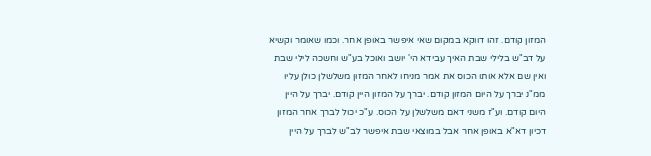המזון קודם. זהו דווקא במקום שאי איפשר באופן אחר. וכמו שאומר וקשיא על דב"ש בלילי שבת האיך עבידא הי' יושב ואוכל בע"ש וחשכה לילי שבת ואין שם אלא אותו הכוס את אמר מניחו לאחר המזון משלשלן כולן עליו ממ"נ יברך על היום המזון קודם. יברך על המזון היין קודם. יברך על היין היום קודם. וע"ז משני דאם משלשלן על הכוס. ע"כ יכול לברך אחר המזון דכיון דא"א באופן אחר אבל במוצאי שבת איפשר לב"ש לברך על היין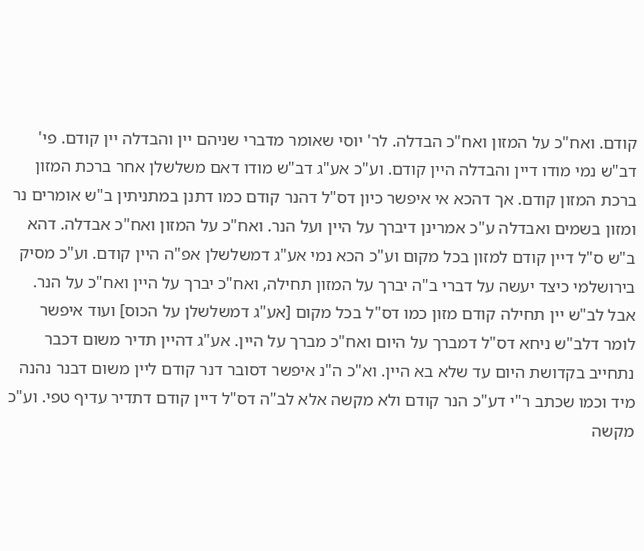קודם. ואח"כ על המזון ואח"כ הבדלה. לר' יוסי שאומר מדברי שניהם יין והבדלה יין קודם. פי' דב"ש נמי מודו דיין והבדלה היין קודם. וע"כ אע"ג דב"ש מודו דאם משלשלן אחר ברכת המזון ברכת המזון קודם. אך דהכא אי איפשר כיון דס"ל דהנר קודם כמו דתנן במתניתין ב"ש אומרים נר ומזון בשמים ואבדלה ע"כ אמרינן דיברך על היין ועל הנר. ואח"כ על המזון ואח"כ אבדלה. דהא ב"ש ס"ל דיין קודם למזון בכל מקום וע"כ הכא נמי אע"ג דמשלשלן אפ"ה היין קודם. וע"כ מסיק בירושלמי כיצד יעשה על דברי ב"ה יברך על המזון תחילה, ואח"כ יברך על היין ואח"כ על הנר. אבל לב"ש יין תחילה קודם מזון כמו דס"ל בכל מקום [אע"ג דמשלשלן על הכוס] ועוד איפשר לומר דלב"ש ניחא דס"ל דמברך על היום ואח"כ מברך על היין. אע"ג דהיין תדיר משום דכבר נתחייב בקדושת היום עד שלא בא היין. וא"כ ה"נ איפשר דסובר דנר קודם ליין משום דבנר נהנה מיד וכמו שכתב ר"י דע"כ הנר קודם ולא מקשה אלא לב"ה דס"ל דיין קודם דתדיר עדיף טפי. וע"כ מקשה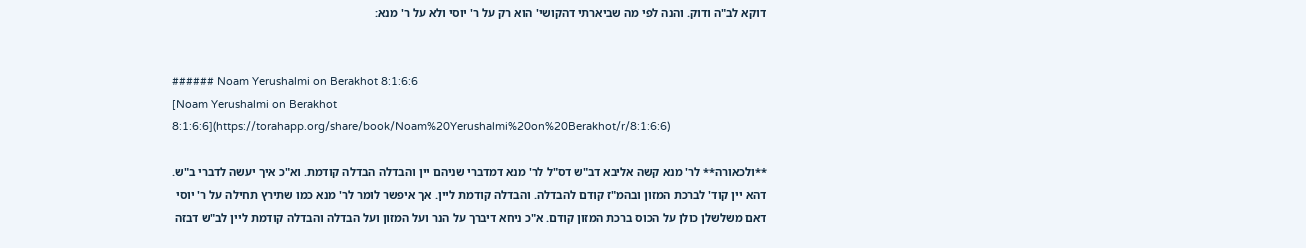דוקא לב"ה ודוק. והנה לפי מה שביארתי דהקושי' הוא רק על ר' יוסי ולא על ר' מנא:


###### Noam Yerushalmi on Berakhot 8:1:6:6
[Noam Yerushalmi on Berakhot 8:1:6:6](https://torahapp.org/share/book/Noam%20Yerushalmi%20on%20Berakhot/r/8:1:6:6)

**ולכאורה** לר' מנא קשה אליבא דב"ש דס"ל לר' מנא דמדברי שניהם יין והבדלה הבדלה קודמת. וא"כ איך יעשה לדברי ב"ש. דהא יין קוד' לברכת המזון ובהמ"ז קודם להבדלה. והבדלה קודמת ליין. אך איפשר לומר לר' מנא כמו שתירץ תחילה על ר' יוסי דאם משלשלן כולן על הכוס ברכת המזון קודם. א"כ ניחא דיברך על הנר ועל המזון ועל הבדלה והבדלה קודמת ליין לב"ש דבזה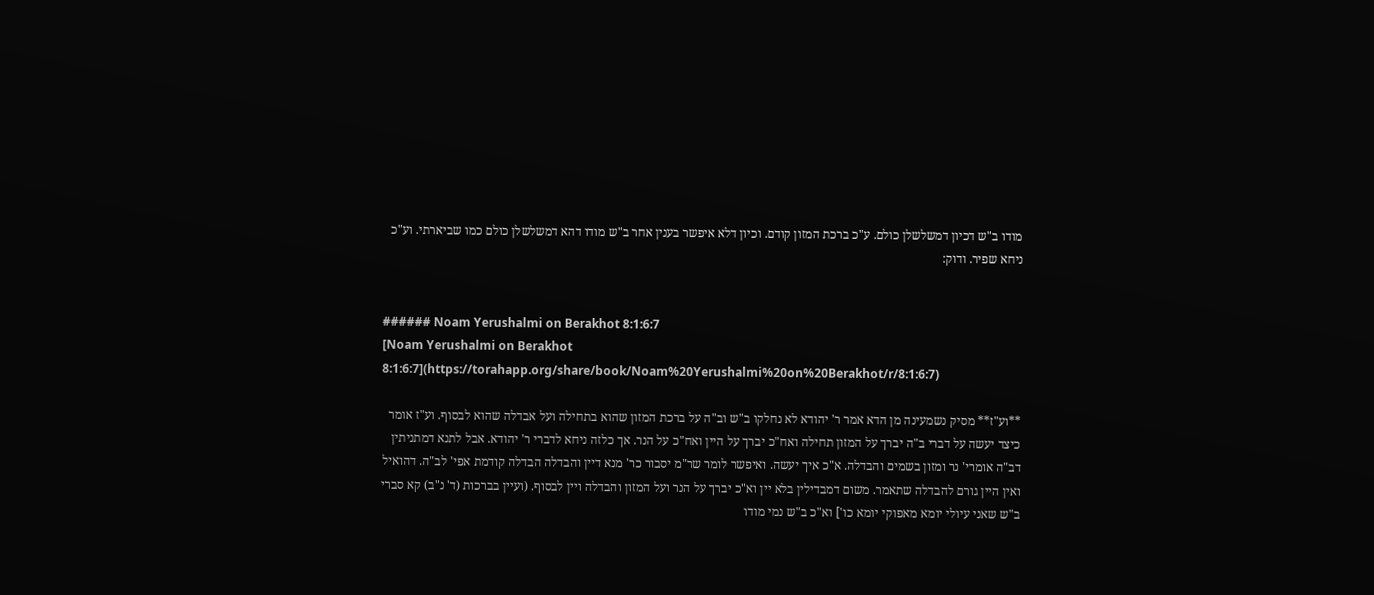מודו ב"ש דכיון דמשלשלן כולם. ע"כ ברכת המזון קודם. וכיון דלא איפשר בענין אחר ב"ש מודו דהא דמשלשלן כולם כמו שביארתי. וע"כ ניחא שפיר. ודוק:


###### Noam Yerushalmi on Berakhot 8:1:6:7
[Noam Yerushalmi on Berakhot 8:1:6:7](https://torahapp.org/share/book/Noam%20Yerushalmi%20on%20Berakhot/r/8:1:6:7)

**וע"ז** מסיק נשמעינה מן הדא אמר ר' יהודא לא נחלקו ב"ש וב"ה על ברכת המזון שהוא בתחילה ועל אבדלה שהוא לבסוף. וע"ז אומר כיצד יעשה על דברי ב"ה יברך על המזון תחילה ואח"כ יברך על היין ואח"כ על הנר. אך כלזה ניחא לדברי ר' יהודא. אבל לתנא דמתניתין דב"ה אומרי' נר ומזון בשמים והבדלה. א"כ איך יעשה. ואיפשר לומר שר"מ יסבור כר' מנא דיין והבדלה הבדלה קודמת אפי' לב"ה. דהואיל ואין היין גורם להבדלה שתאמר. משום דמבדילין בלא יין וא"כ יברך על הנר ועל המזון והבדלה ויין לבסוף. (ועיין בברכות (ד' נ"ב) קא סברי ב"ש שאני עיולי יומא מאפוקי יומא כו'] וא"כ ב"ש נמי מודו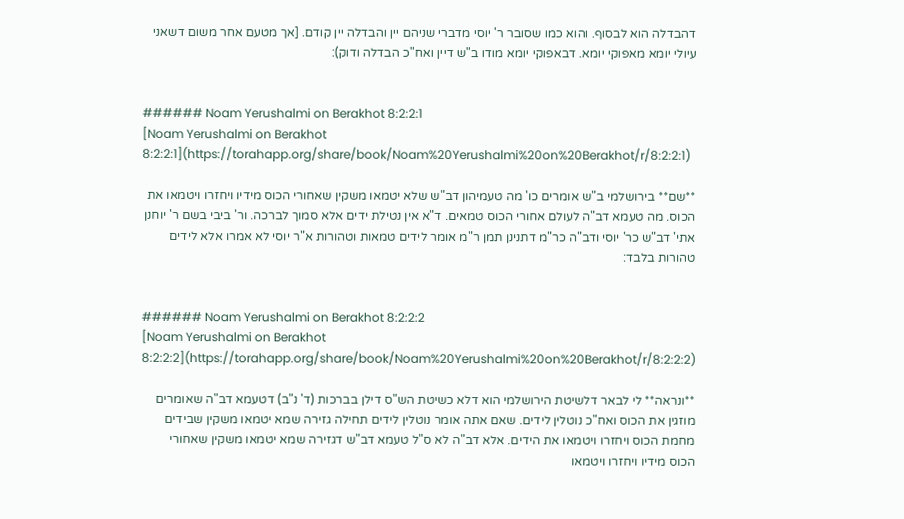דהבדלה הוא לבסוף. והוא כמו שסובר ר' יוסי מדברי שניהם יין והבדלה יין קודם. [אך מטעם אחר משום דשאני עיולי יומא מאפוקי יומא. דבאפוקי יומא מודו ב"ש דיין ואח"כ הבדלה ודוק):


###### Noam Yerushalmi on Berakhot 8:2:2:1
[Noam Yerushalmi on Berakhot 8:2:2:1](https://torahapp.org/share/book/Noam%20Yerushalmi%20on%20Berakhot/r/8:2:2:1)

**שם** בירושלמי ב"ש אומרים כו' מה טעמיהון דב"ש שלא יטמאו משקין שאחורי הכוס מידיו ויחזרו ויטמאו את הכוס. מה טעמא דב"ה לעולם אחורי הכוס טמאים. ד"א אין נטילת ידים אלא סמוך לברכה. ור' ביבי בשם ר' יוחנן אתי' דב"ש כר' יוסי ודב"ה כר"מ דתנינן תמן ר"מ אומר לידים טמאות וטהורות א"ר יוסי לא אמרו אלא לידים טהורות בלבד:


###### Noam Yerushalmi on Berakhot 8:2:2:2
[Noam Yerushalmi on Berakhot 8:2:2:2](https://torahapp.org/share/book/Noam%20Yerushalmi%20on%20Berakhot/r/8:2:2:2)

**ונראה** לי לבאר דלשיטת הירושלמי הוא דלא כשיטת הש"ס דילן בברכות (ד' נ"ב) דטעמא דב"ה שאומרים מוזגין את הכוס ואח"כ נוטלין לידים. שאם אתה אומר נוטלין לידים תחילה גזירה שמא יטמאו משקין שבידים מחמת הכוס ויחזרו ויטמאו את הידים. אלא דב"ה לא ס"ל טעמא דב"ש דגזירה שמא יטמאו משקין שאחורי הכוס מידיו ויחזרו ויטמאו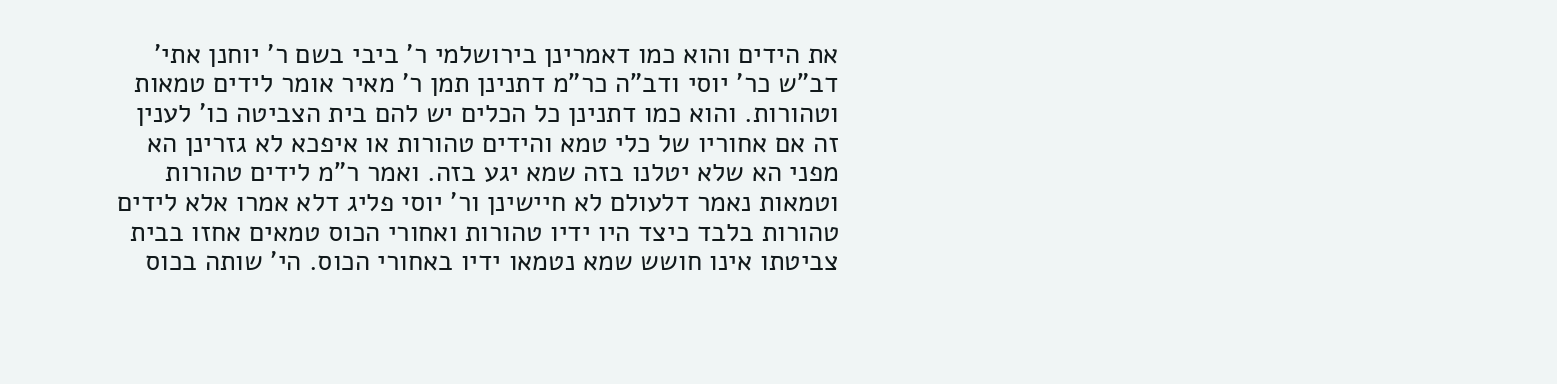את הידים והוא כמו דאמרינן בירושלמי ר' ביבי בשם ר' יוחנן אתי' דב"ש כר' יוסי ודב"ה כר"מ דתנינן תמן ר' מאיר אומר לידים טמאות וטהורות. והוא כמו דתנינן כל הכלים יש להם בית הצביטה כו' לענין זה אם אחוריו של כלי טמא והידים טהורות או איפכא לא גזרינן הא מפני הא שלא יטלנו בזה שמא יגע בזה. ואמר ר"מ לידים טהורות וטמאות נאמר דלעולם לא חיישינן ור' יוסי פליג דלא אמרו אלא לידים טהורות בלבד כיצד היו ידיו טהורות ואחורי הכוס טמאים אחזו בבית צביטתו אינו חושש שמא נטמאו ידיו באחורי הכוס. הי' שותה בכוס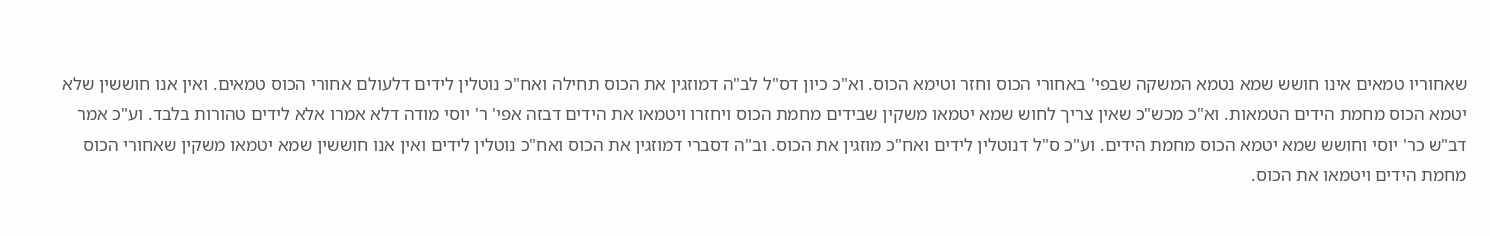שאחוריו טמאים אינו חושש שמא נטמא המשקה שבפי' באחורי הכוס וחזר וטימא הכוס. וא"כ כיון דס"ל לב"ה דמוזגין את הכוס תחילה ואח"כ נוטלין לידים דלעולם אחורי הכוס טמאים. ואין אנו חוששין שלא יטמא הכוס מחמת הידים הטמאות. וא"כ מכש"כ שאין צריך לחוש שמא יטמאו משקין שבידים מחמת הכוס ויחזרו ויטמאו את הידים דבזה אפי' ר' יוסי מודה דלא אמרו אלא לידים טהורות בלבד. וע"כ אמר דב"ש כר' יוסי וחושש שמא יטמא הכוס מחמת הידים. וע"כ ס"ל דנוטלין לידים ואח"כ מוזגין את הכוס. וב"ה דסברי דמוזגין את הכוס ואח"כ נוטלין לידים ואין אנו חוששין שמא יטמאו משקין שאחורי הכוס מחמת הידים ויטמאו את הכוס.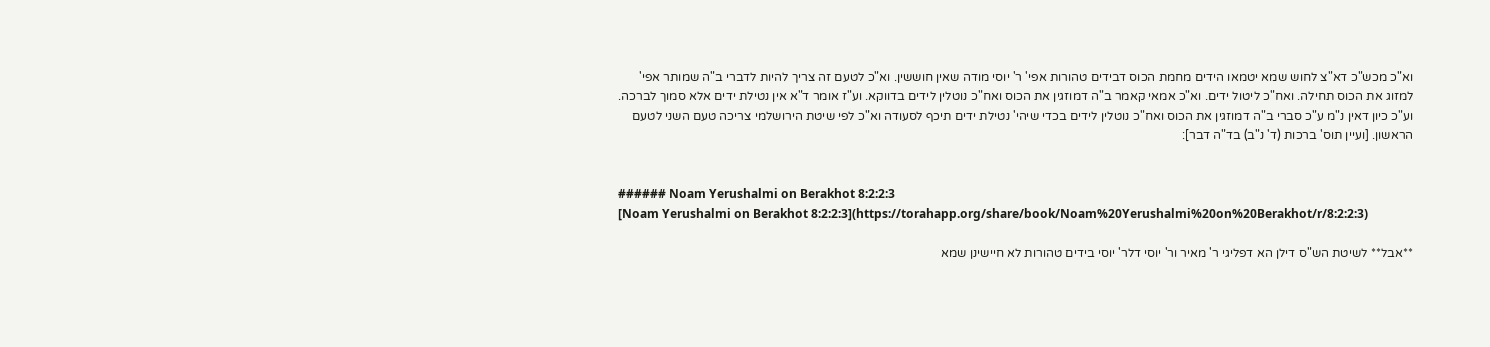וא"כ מכש"כ דא"צ לחוש שמא יטמאו הידים מחמת הכוס דבידים טהורות אפי' ר' יוסי מודה שאין חוששין. וא"כ לטעם זה צריך להיות לדברי ב"ה שמותר אפי' למזוג את הכוס תחילה. ואח"כ ליטול ידים. וא"כ אמאי קאמר ב"ה דמוזגין את הכוס ואח"כ נוטלין לידים בדווקא. וע"ז אומר ד"א אין נטילת ידים אלא סמוך לברכה. וע"כ כיון דאין נ"מ ע"כ סברי ב"ה דמוזגין את הכוס ואח"כ נוטלין לידים בכדי שיהי' נטילת ידים תיכף לסעודה וא"כ לפי שיטת הירושלמי צריכה טעם השני לטעם הראשון. [ועיין תוס' ברכות (ד' נ"ב) בד"ה דבר]:


###### Noam Yerushalmi on Berakhot 8:2:2:3
[Noam Yerushalmi on Berakhot 8:2:2:3](https://torahapp.org/share/book/Noam%20Yerushalmi%20on%20Berakhot/r/8:2:2:3)

**אבל** לשיטת הש"ס דילן הא דפליגי ר' מאיר ור' יוסי דלר' יוסי בידים טהורות לא חיישינן שמא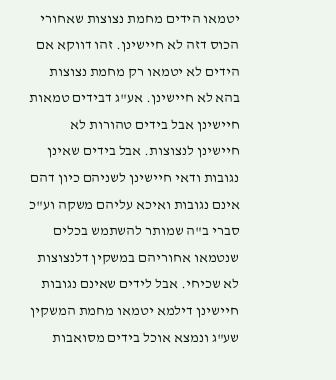יטמאו הידים מחמת נצוצות שאחורי הכוס דזה לא חיישינן. זהו דווקא אם הידים לא יטמאו רק מחמת נצוצות בהא לא חיישינן. אע"ג דבידים טמאות חיישינן אבל בידים טהורות לא חיישינן לנצוצות. אבל בידים שאינן נגובות ודאי חיישינן לשניהם כיון דהם אינם נגובות ואיכא עליהם משקה וע"כ סברי ב"ה שמותר להשתמש בכלים שנטמאו אחוריהם במשקין דלנצוצות לא שכיחי. אבל לידים שאינם נגובות חיישינן דילמא יטמאו מחמת המשקין שע"ג ונמצא אוכל בידים מסואבות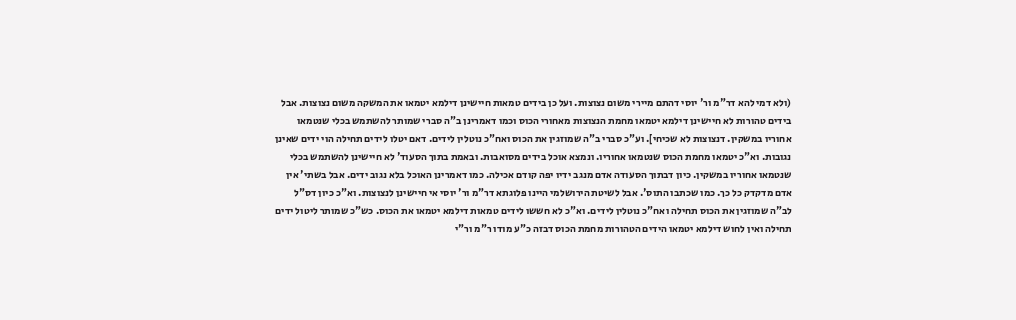(ולא דמי להא דר"מ ור' יוסי דהתם מיירי משום נצוצות. ועל כן בידים טמאות חיישינן דילמא יטמאו את המשקה משום נצוצות. אבל בידים טהורות לא חיישינן דילמא יטמאו מחמת הנצוצות מאחורי הכוס וכמו דאמרינן ב"ה סברי שמותר להשתמש בכלי שנטמאו אחוריו במשקין. דנצוצות לא שכיחי]. וע"כ סברי ב"ה שמוזגין את הכוס ואח"כ נוטלין לידים. דאם יטלו לידים תחילה הוי ידים שאינן נגובות. וא"כ יטמאו מחמת הכוס שנטמאו אחוריו. ונמצא אוכל בידים מסואבות. ובאמת בתוך הסעוד' לא חיישינן להשתמש בכלי שנטמאו אחוריו במשקין. כיון דבתוך הסעודה אדם מנגב ידיו יפה קודם אכילה. כמו דאמרינן האוכל בלא נגוב ידים. אבל בשתי' אין אדם מדקדק כל כך. כמו שכתבו התוס'. אבל לשיטת הירושלמי היינו פלוגתא דר"מ ור' יוסי אי חיישינן לנצוצות. וא"כ כיון דס"ל לב"ה שמוזגין את הכוס תחילה ואח"כ נוטלין לידים. וא"כ לא חששו לידים טמאות דילמא יטמאו את הכוס. כש"כ שמותר ליטול ידים תחילה ואין לחוש דילמא יטמאו הידים הטהורות מחמת הכוס דבזה כ"ע מודו ר"מ ור"י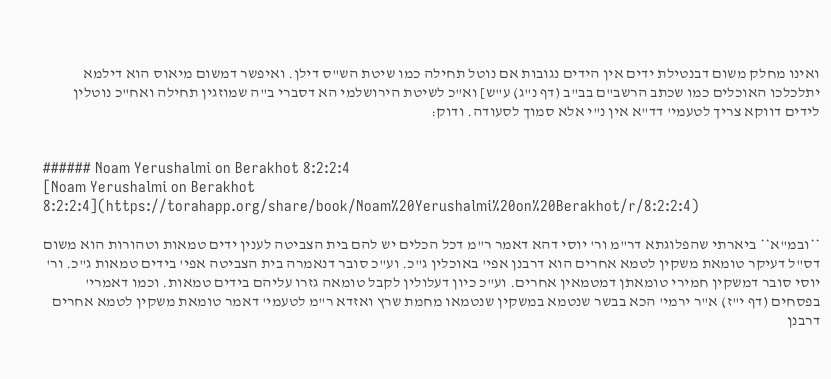ואינו מחלק משום דבנטילת ידים אין הידים נגובות אם נוטל תחילה כמו שיטת הש"ס דילן. ואיפשר דמשום מיאוס הוא דילמא יתלכלכו האוכלים כמו שכתב הרשב"ם בב"ב (דף נ"ג) ע"ש] וא"כ לשיטת הירושלמי הא דסברי ב"ה שמוזגין תחילה ואח"כ נוטלין לידים דווקא צריך לטעמי' דד"א אין נ"י אלא סמוך לסעודה. ודוק:


###### Noam Yerushalmi on Berakhot 8:2:2:4
[Noam Yerushalmi on Berakhot 8:2:2:4](https://torahapp.org/share/book/Noam%20Yerushalmi%20on%20Berakhot/r/8:2:2:4)

**ובמ"א** ביארתי שהפלוגתא דר"מ ור' יוסי דהא דאמר ר"מ דכל הכלים יש להם בית הצביטה לענין ידים טמאות וטהורות הוא משום דס"ל דעיקר טומאת משקין לטמא אחרים הוא דרבנן אפי' באוכלין ג"כ. וע"כ סובר דנאמרה בית הצביטה אפי' בידים טמאות ג"כ. ור' יוסי סובר דמשקין חמירי טומאתן דמטמאין אחרים. וע"כ כיון דעלולין לקבל טומאה גזרו עליהם בידים טמאות. וכמו דאמרי' בפסחים (דף י"ז) א"ר ירמי' הכא בבשר שנטמא במשקין שנטמאו מחמת שרץ ואזדא ר"מ לטעמי' דאמר טומאת משקין לטמא אחרים דרבנן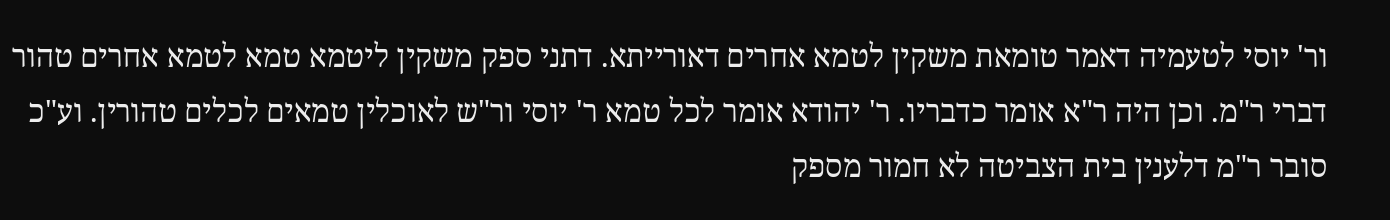ור' יוסי לטעמיה דאמר טומאת משקין לטמא אחרים דאורייתא. דתני ספק משקין ליטמא טמא לטמא אחרים טהור דברי ר"מ. וכן היה ר"א אומר כדבריו. ר' יהודא אומר לכל טמא ר' יוסי ור"ש לאוכלין טמאים לכלים טהורין. וע"כ סובר ר"מ דלענין בית הצביטה לא חמור מספק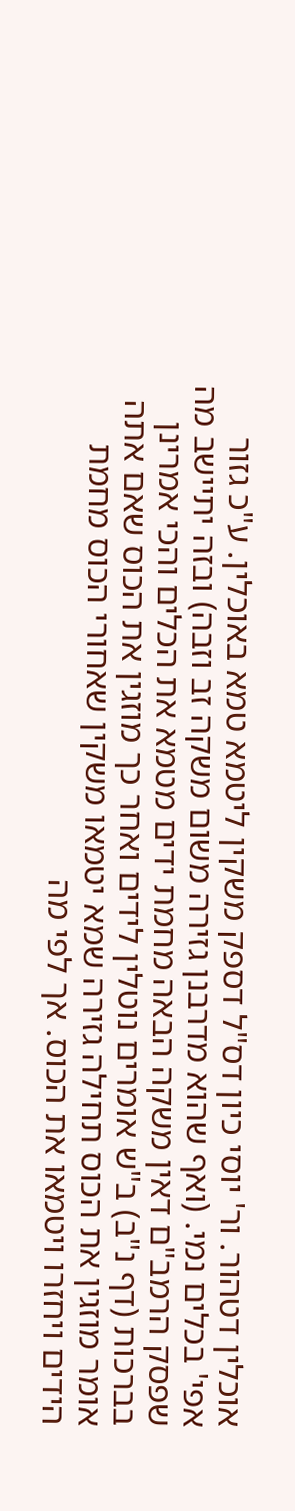אוכלין דטהור. ור' יוסי כיון דס"ל דספק משקין ליטמא טמא באוכלין. ע"כ גזור אפי' בכלים נמי. (ואף שהוא מדרבנן גזירה משום משקה זב וזבה) ובזה יתיישב מה שפסק הרמב"ם דאין משקה הבאה מחמת ידים מטמא את הכלים והכי אמרינן בברכות (דף נ"ב) ב"ש אומרים נוטלין לידים ואחר כך מוזגין את הכוס שאם אתה אומר מוזגין את הכוס תחילה גזירה שמא יטמאו משקין שאחורי הכוס מחמת הידים ויחזרו ויטמאו את הכוס. אך לפי מה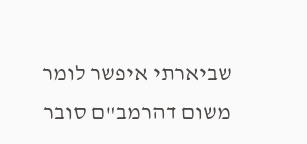שביארתי איפשר לומר משום דהרמב"ם סובר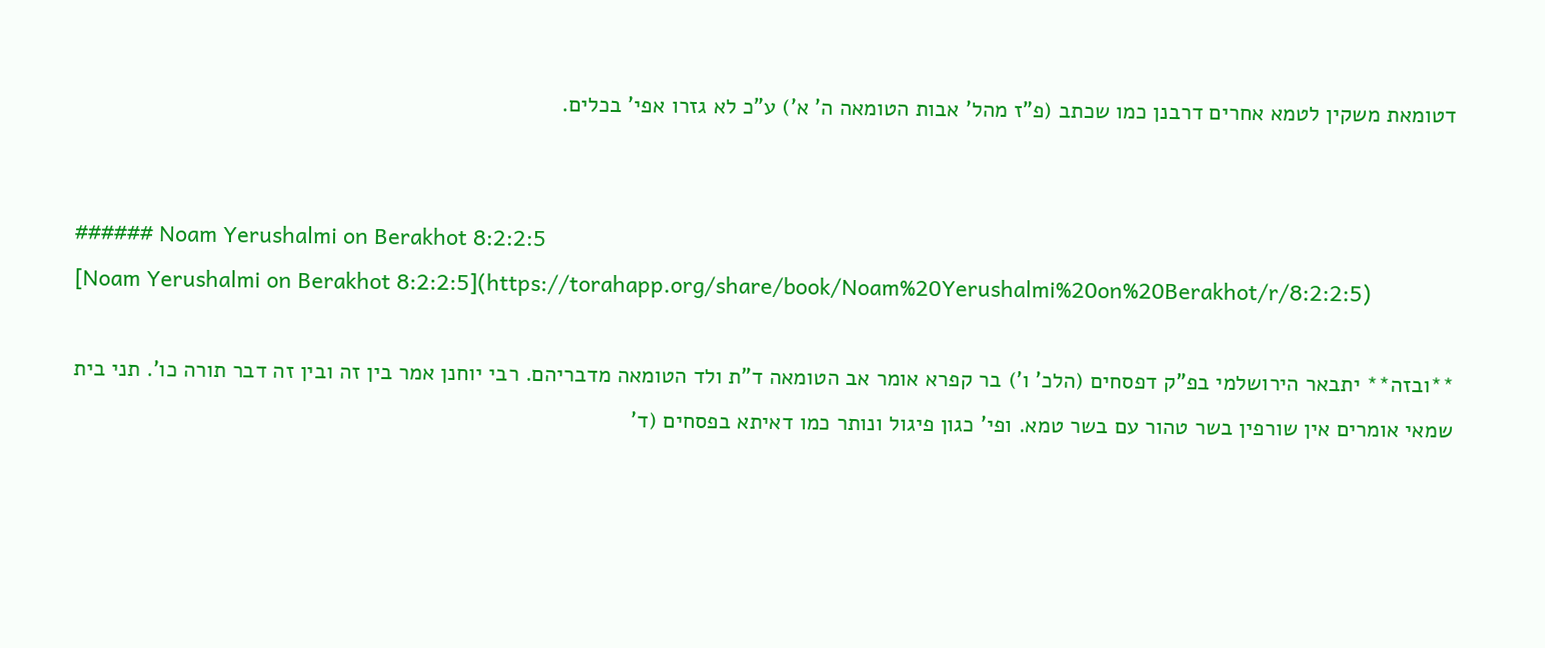דטומאת משקין לטמא אחרים דרבנן כמו שכתב (פ"ז מהל' אבות הטומאה ה' א') ע"כ לא גזרו אפי' בכלים.


###### Noam Yerushalmi on Berakhot 8:2:2:5
[Noam Yerushalmi on Berakhot 8:2:2:5](https://torahapp.org/share/book/Noam%20Yerushalmi%20on%20Berakhot/r/8:2:2:5)

**ובזה** יתבאר הירושלמי בפ"ק דפסחים (הלכ' ו') בר קפרא אומר אב הטומאה ד"ת ולד הטומאה מדבריהם. רבי יוחנן אמר בין זה ובין זה דבר תורה כו'. תני בית שמאי אומרים אין שורפין בשר טהור עם בשר טמא. ופי' כגון פיגול ונותר כמו דאיתא בפסחים (ד'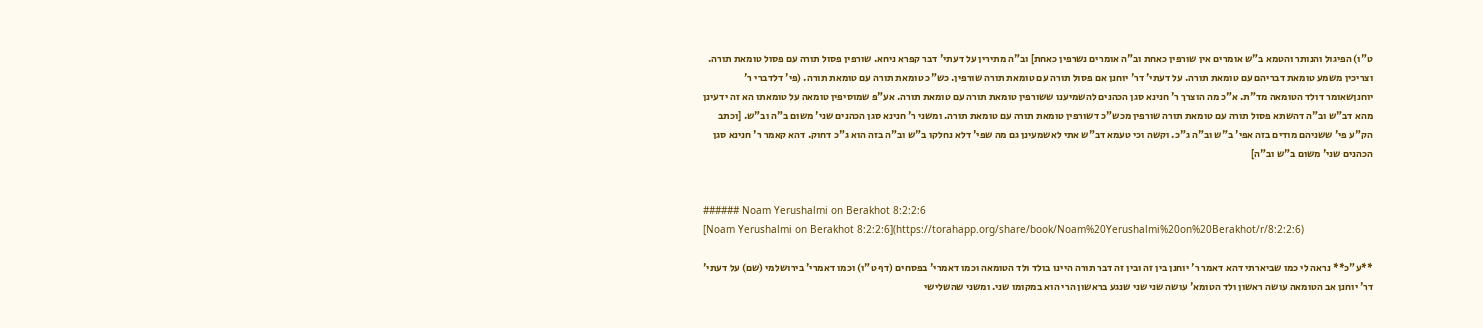ט"ו) הפיגול והנותר והטמא ב"ש אומרים אין שורפין כאחת וב"ה אומרים נשרפין כאחת] וב"ה מתירין על דעתי' דבר קפרא ניחא. שורפין פסול תורה עם פסול טומאת תורה. וצריכין משמע טומאת דבריהם עם טומאת תורה. על דעתי' דר' יוחנן אם פסול תורה עם טומאת תורה שורפין. כש"כ טומאת תורה עם טומאת תורה. (פי' דלדברי ר' יוחנןשאומר דולד הטומאה מד"ת. א"כ מה הוצרך ר' חנינא סגן הכהנים להשמיענו ששורפין טומאת תורה עם טומאת תורה. אע"פ שמוסיפין טומאה על טומאתו הא זה ידעינן מהא דב"ש וב"ה דהשתא פסול תורה עם טומאת תורה שורפין מכש"כ דשורפין טומאת תורה עם טומאת תורה. ומשני ר' חנינא סגן הכהנים שני' משום ב"ה וב"ש. [וכתב הק"ע פי' ששניהם מודים בזה אפי' ב"ש וב"ה ג"כ. וקשה וכי טעמא דב"ש אתי לאשמעינן גם מה שפי' דלא נחלקו ב"ש וב"ה בזה הוא ג"כ דחוק. דהא קאמר ר' חנינא סגן הכהנים שני' משום ב"ש וב"ה]


###### Noam Yerushalmi on Berakhot 8:2:2:6
[Noam Yerushalmi on Berakhot 8:2:2:6](https://torahapp.org/share/book/Noam%20Yerushalmi%20on%20Berakhot/r/8:2:2:6)

**ע"כ** נראה לי כמו שביארתי דהא דאמר ר' יוחנן בין זה ובין זה דבר תורה היינו בולד ולד הטומאה וכמו דאמרי' בפסחים (דף ט"ו) וכמו דאמרי' בירושלמי (שם) על דעתי' דר' יוחנן אב הטומאה עושה ראשון ולד הטומא' עושה שני שני שנגע בראשון הרי הוא במקומו שני. ומשני שהשלישי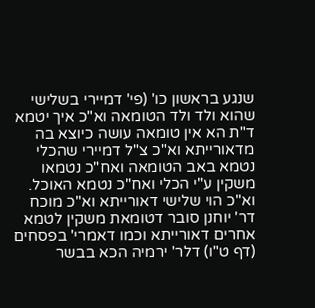שנגע בראשון כו' (פי' דמיירי בשלישי שהוא ולד ולד הטומאה וא"כ איך יטמא ד"ת הא אין טומאה עושה כיוצא בה מדאורייתא וא"כ צ"ל דמיירי שהכלי נטמא באב הטומאה ואח"כ נטמאו משקין ע"י הכלי ואח"כ נטמא האוכל. וא"כ הוי שלישי דאורייתא וא"כ מוכח דר' יוחנן סובר דטומאת משקין לטמא אחרים דאורייתא וכמו דאמרי' בפסחים (דף ט"ו) דלר' ירמיה הכא בבשר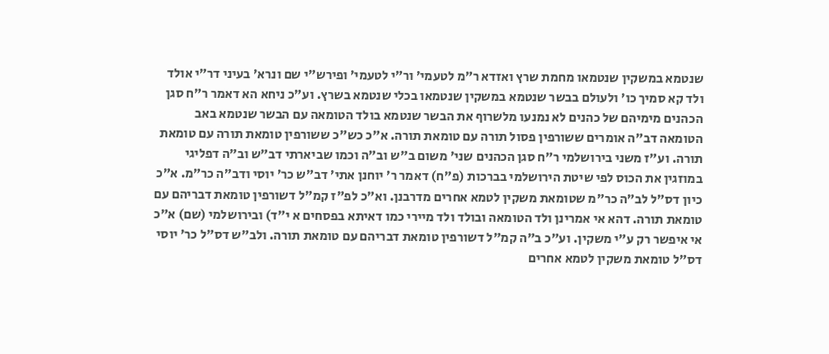שנטמא במשקין שנטמאו מחמת שרץ ואזדא ר"מ לטעמי' ור"י לטעמי' ופירש"י שם ונרא' בעיני דר"י אולד ולד קא סמיך כו' ולעולם בבשר שנטמא במשקין שנטמאו בכלי שנטמא בשרץ. וע"כ ניחא הא דאמר ר"ח סגן הכהנים מימיהם של כהנים לא נמנעו מלשרוף את הבשר שנטמא בולד הטומאה עם הבשר שנטמא באב הטומאה דב"ה אומרים ששורפין פסול תורה עם טומאת תורה. א"כ כש"כ ששורפין טומאת תורה עם טומאת תורה. וע"ז משני בירושלמי ר"ח סגן הכהנים שני' משום ב"ש וב"ה וכמו שביארתי דב"ש וב"ה דפליגי במוזגין את הכוס לפי שיטת הירושלמי בברכות (פ"ח) דאמר ר' יוחנן אתי' דב"ש כר' יוסי ודב"ה כר"מ. א"כ כיון דס"ל לב"ה כר"מ שטומאת משקין לטמא אחרים מדרבנן. וא"כ לפ"ז קמ"ל דשורפין טומאת דבריהם עם טומאת תורה. דהא אי אמרינן ולד הטומאה ובולד ולד מיירי כמו דאיתא בפסחים א י"ד) ובירושלמי (שם) א"כ אי איפשר רק ע"י משקין. וע"כ ב"ה קמ"ל דשורפין טומאת דבריהם עם טומאת תורה. ולב"ש דס"ל כר' יוסי דס"ל טומאת משקין לטמא אחרים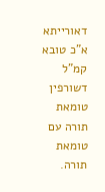דאורייתא א"כ טובא קמ"ל דשורפין טומאת תורה עם טומאת תורה.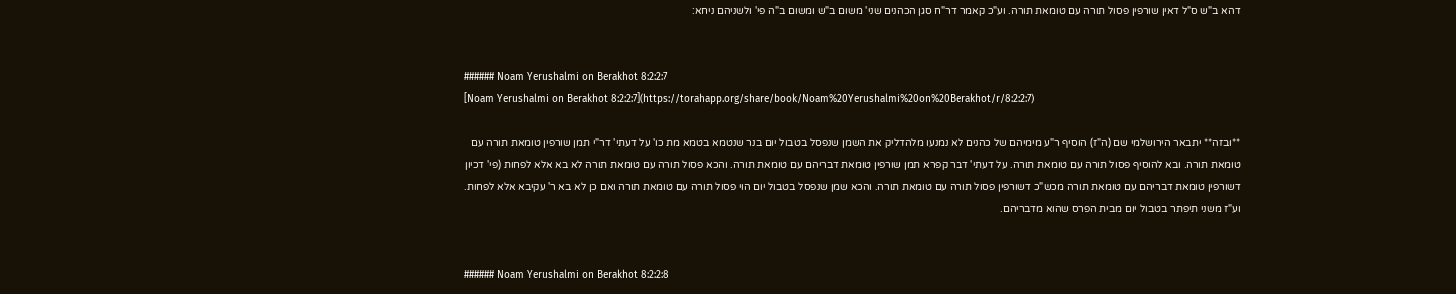דהא ב"ש ס"ל דאין שורפין פסול תורה עם טומאת תורה. וע"כ קאמר דר"ח סגן הכהנים שני' משום ב"ש ומשום ב"ה פי' ולשניהם ניחא:


###### Noam Yerushalmi on Berakhot 8:2:2:7
[Noam Yerushalmi on Berakhot 8:2:2:7](https://torahapp.org/share/book/Noam%20Yerushalmi%20on%20Berakhot/r/8:2:2:7)

**ובזה** יתבאר הירושלמי שם (ה"ז) הוסיף ר"ע מימיהם של כהנים לא נמנעו מלהדליק את השמן שנפסל בטבול יום בנר שנטמא בטמא מת כו' על דעתי' דר"י תמן שורפין טומאת תורה עם טומאת תורה. ובא להוסיף פסול תורה עם טומאת תורה. על דעתי' דבר קפרא תמן שורפין טומאת דבריהם עם טומאת תורה. והכא פסול תורה עם טומאת תורה לא בא אלא לפחות (פי' דכיון דשורפין טומאת דבריהם עם טומאת תורה מכש"כ דשורפין פסול תורה עם טומאת תורה. והכא שמן שנפסל בטבול יום הוי פסול תורה עם טומאת תורה ואם כן לא בא ר' עקיבא אלא לפחות. וע"ז משני תיפתר בטבול יום מבית הפרס שהוא מדבריהם.


###### Noam Yerushalmi on Berakhot 8:2:2:8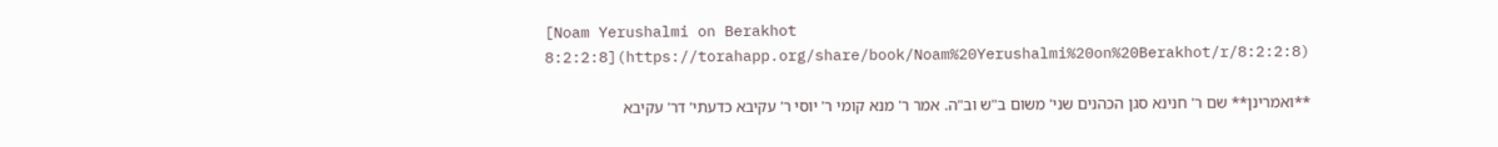[Noam Yerushalmi on Berakhot 8:2:2:8](https://torahapp.org/share/book/Noam%20Yerushalmi%20on%20Berakhot/r/8:2:2:8)

**ואמרינן** שם ר' חנינא סגן הכהנים שני' משום ב"ש וב"ה. אמר ר' מנא קומי ר' יוסי ר' עקיבא כדעתי' דר' עקיבא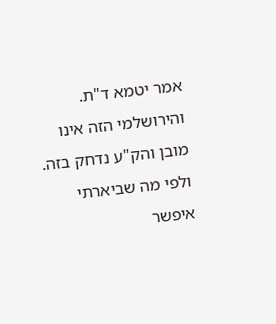אמר יטמא ד"ת. והירושלמי הזה אינו מובן והק"ע נדחק בזה. ולפי מה שביארתי איפשר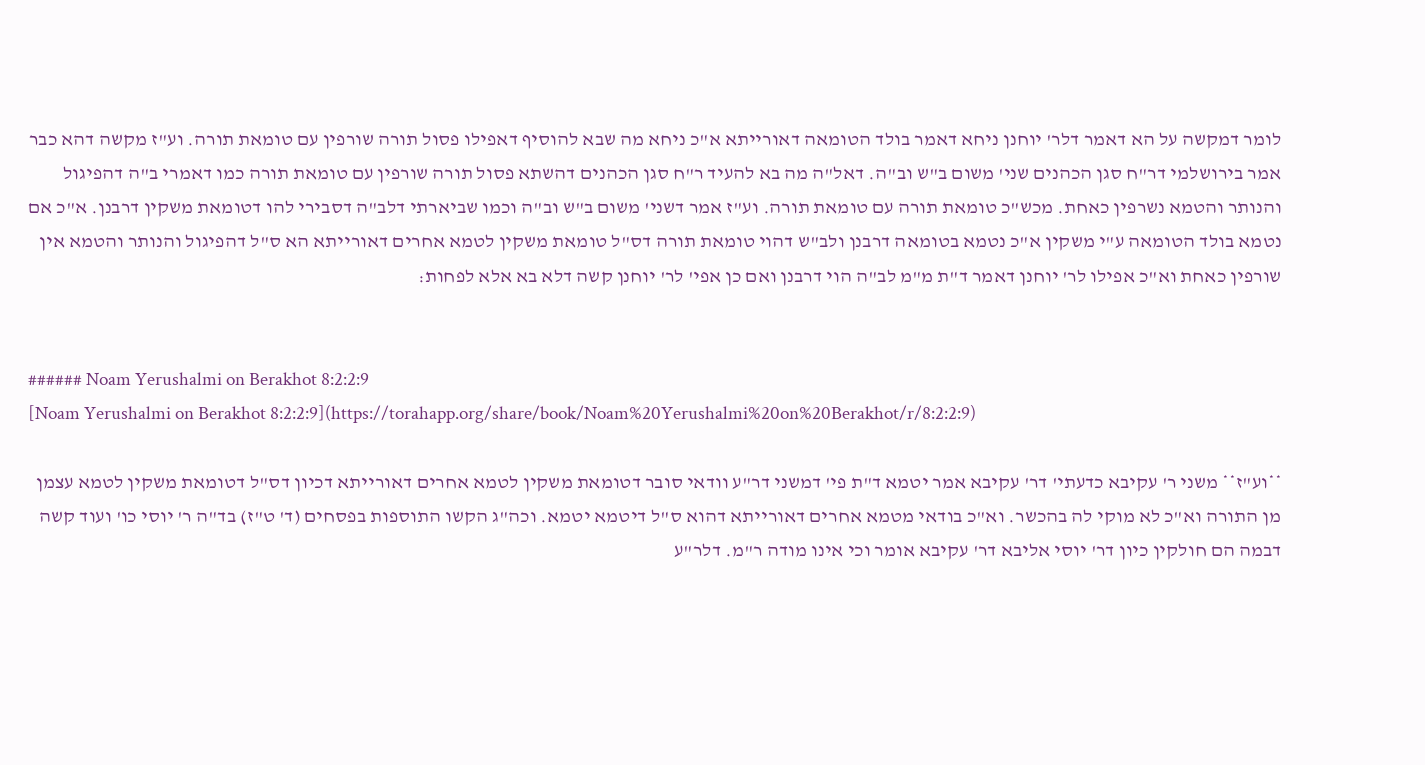לומר דמקשה על הא דאמר דלר' יוחנן ניחא דאמר בולד הטומאה דאורייתא א"כ ניחא מה שבא להוסיף דאפילו פסול תורה שורפין עם טומאת תורה. וע"ז מקשה דהא כבר אמר בירושלמי דר"ח סגן הכהנים שני' משום ב"ש וב"ה. דאל"ה מה בא להעיד ר"ח סגן הכהנים דהשתא פסול תורה שורפין עם טומאת תורה כמו דאמרי ב"ה דהפיגול והנותר והטמא נשרפין כאחת. מכש"כ טומאת תורה עם טומאת תורה. וע"ז אמר דשני' משום ב"ש וב"ה וכמו שביארתי דלב"ה דסבירי להו דטומאת משקין דרבנן. א"כ אם נטמא בולד הטומאה ע"י משקין א"כ נטמא בטומאה דרבנן ולב"ש דהוי טומאת תורה דס"ל טומאת משקין לטמא אחרים דאורייתא הא ס"ל דהפיגול והנותר והטמא אין שורפין כאחת וא"כ אפילו לר' יוחנן דאמר ד"ת מ"מ לב"ה הוי דרבנן ואם כן אפי' לר' יוחנן קשה דלא בא אלא לפחות:


###### Noam Yerushalmi on Berakhot 8:2:2:9
[Noam Yerushalmi on Berakhot 8:2:2:9](https://torahapp.org/share/book/Noam%20Yerushalmi%20on%20Berakhot/r/8:2:2:9)

**וע"ז** משני ר' עקיבא כדעתי' דר' עקיבא אמר יטמא ד"ת פי' דמשני דר"ע וודאי סובר דטומאת משקין לטמא אחרים דאורייתא דכיון דס"ל דטומאת משקין לטמא עצמן מן התורה וא"כ לא מוקי לה בהכשר. וא"כ בודאי מטמא אחרים דאורייתא דהוא ס"ל דיטמא יטמא. וכה"ג הקשו התוספות בפסחים (ד' ט"ז) בד"ה ר' יוסי כו' ועוד קשה דבמה הם חולקין כיון דר' יוסי אליבא דר' עקיבא אומר וכי אינו מודה ר"מ. דלר"ע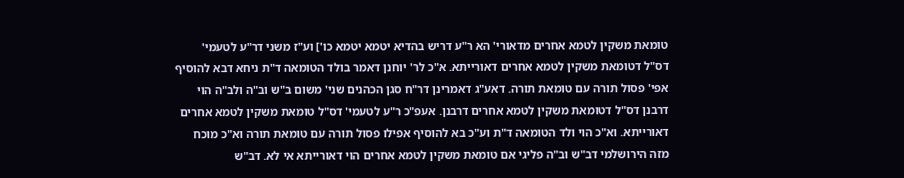טומאת משקין לטמא אחרים מדאורי' הא ר"ע דריש בהדיא יטמא יטמא כו'] וע"ז משני דר"ע לטעמי' דס"ל דטומאת משקין לטמא אחרים דאורייתא. א"כ לר' יוחנן דאמר בולד הטומאה ד"ת ניחא דבא להוסיף אפי' פסול תורה עם טומאת תורה. דאע"ג דאמרינן דר"ח סגן הכהנים שני' משום ב"ש וב"ה ולב"ה הוי דרבנן דס"ל דטומאת משקין לטמא אחרים דרבנן. אעפ"כ ר"ע לטעמי' דס"ל טומאת משקין לטמא אחרים דאורייתא. וא"כ הוי ולד הטומאה ד"ת וע"כ בא להוסיף אפילו פסול תורה עם טומאת תורה וא"כ מוכח מזה הירושלמי דב"ש וב"ה פליגי אם טומאת משקין לטמא אחרים הוי דאורייתא אי לא. דב"ש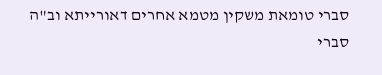סברי טומאת משקין מטמא אחרים דאורייתא וב"ה סברי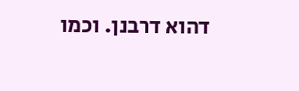דהוא דרבנן. וכמו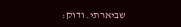שביארתי. ודוק: